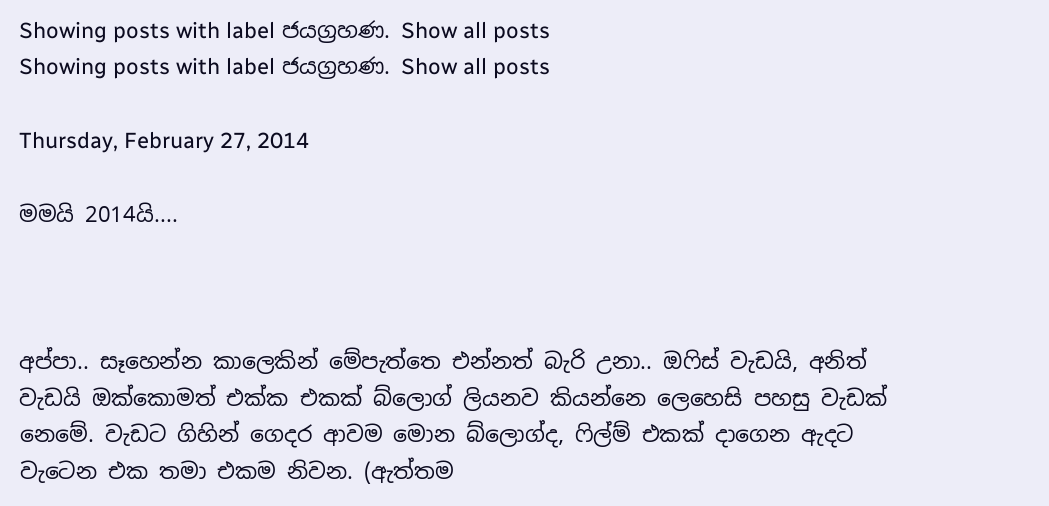Showing posts with label ජයග්‍රහණ. Show all posts
Showing posts with label ජයග්‍රහණ. Show all posts

Thursday, February 27, 2014

මමයි 2014යි....



අප්පා.. සෑහෙන්න කාලෙකින් මේපැත්තෙ එන්නත් බැරි උනා.. ඔෆිස් වැඩයි, අනිත් වැඩයි ඔක්කොමත් එක්ක එකක් බ්ලොග් ලියනව කියන්නෙ ලෙහෙසි පහසු වැඩක් නෙමේ. වැඩට ගිහින් ගෙදර ආවම මොන බ්ලොග්ද, ෆිල්ම් එකක් දාගෙන ඇදට වැටෙන එක තමා එකම නිවන. (ඇත්තම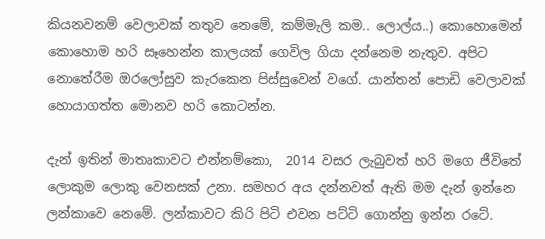කියනවනම් වෙලාවක් නතුව නෙමේ, කම්මැලි කම.. ලොල්ය..) කොහොමෙන් කොහොම හරි සෑහෙන්න කාලයක් ගෙවිල ගියා දන්නෙම නැතුව. අපිට නොතේරීම ඔරලෝසුව කැරකෙන පිස්සුවෙන් වගේ. යාන්තන් පොඩි වෙලාවක් හොයාගත්ත මොනව හරි කොටන්න.

දැන් ඉතින් මාතෘකාවට එන්නම්කො,  2014 වසර ලැබුවත් හරි මගෙ ජීවිතේ ලොකුම ලොකු වෙනසක් උනා. සමහර අය දන්නවත් ඇති මම දැන් ඉන්නෙ ලන්කාවෙ නෙමේ. ලන්කාවට කිරි පිටි එවන පට්ටි ගොන්නු ඉන්න රටේ.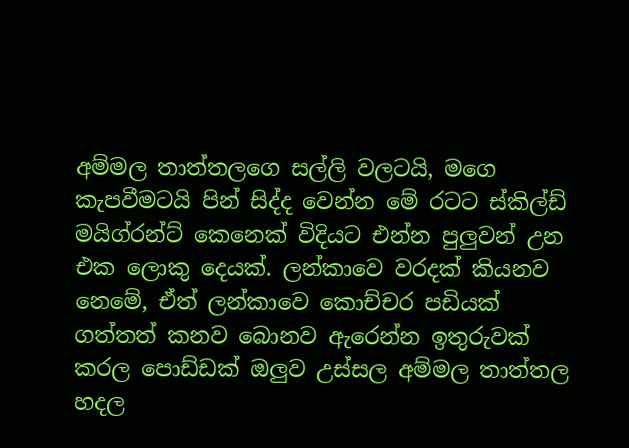අම්මල තාත්තලගෙ සල්ලි වලටයි, මගෙ කැපවීමටයි පින් සිද්ද වෙන්න මේ රටට ස්කිල්ඩ් මයිග්රන්ට් කෙනෙක් විදියට එන්න පුලුවන් උන එක ලොකු දෙයක්. ලන්කාවෙ වරදක් කියනව නෙමේ, ඒත් ලන්කාවෙ කොච්චර පඩියක් ගත්තත් කනව බොනව ඇරෙන්න ඉතුරුවක් කරල පොඩ්ඩක් ඔලුව උස්සල අම්මල තාත්තල හදල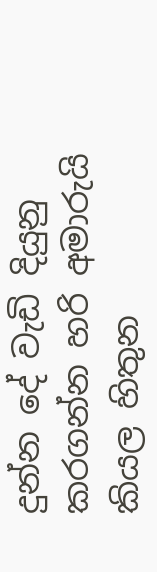දුන්න දේ වැඩි දියුනු කරගන්න හරි අමාරුයි කියල හිතුන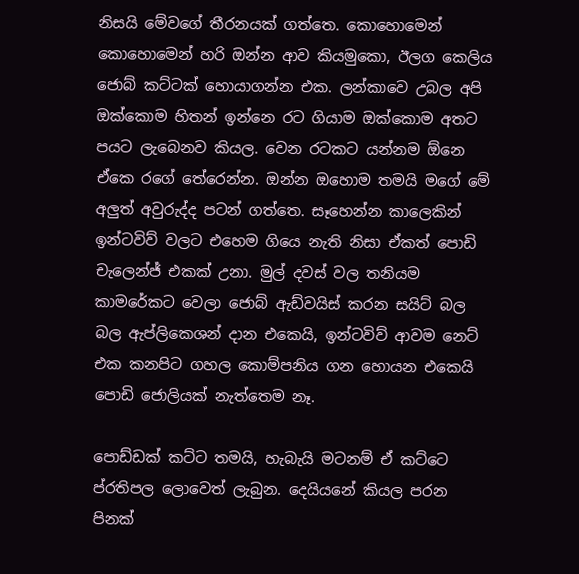නිසයි මේවගේ තීරනයක් ගත්තෙ. කොහොමෙන් කොහොමෙන් හරි ඔන්න ආව කියමුකො, ඊලග කෙලිය ජොබ් කට්ටක් හොයාගන්න එක. ලන්කාවෙ උබල අපි ඔක්කොම හිතන් ඉන්නෙ රට ගියාම ඔක්කොම අතට පයට ලැබෙනව කියල. වෙන රටකට යන්නම ඕනෙ ඒකෙ රගේ තේරෙන්න. ඔන්න ඔහොම තමයි මගේ මේ අලුත් අවුරුද්ද පටන් ගත්තෙ. සෑහෙන්න කාලෙකින් ඉන්ටවිව් වලට එහෙම ගියෙ නැති නිසා ඒකත් පොඩි චැලෙන්ජ් එකක් උනා. මුල් දවස් වල තනියම කාමරේකට වෙලා ජොබ් ඇඩ්වයිස් කරන සයිට් බල බල ඇප්ලිකෙශන් දාන එකෙයි, ඉන්ටවිව් ආවම නෙට් එක කනපිට ගහල කොම්පනිය ගන හොයන එකෙයි පොඩි ජොලියක් නැත්තෙම නෑ.

පොඩ්ඩක් කට්ට තමයි, හැබැයි මටනම් ඒ කට්ටෙ ප්රතිපල ලොවෙත් ලැබුන. දෙයියනේ කියල පරන පිනක්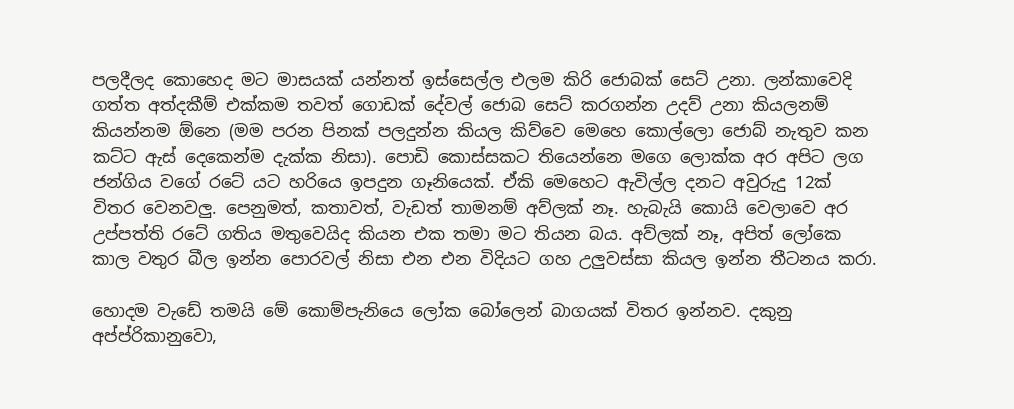පලදීලද කොහෙද මට මාසයක් යන්නත් ඉස්සෙල්ල එලම කිරි ජොබක් සෙට් උනා. ලන්කාවෙදි ගත්ත අත්දකීම් එක්කම තවත් ගොඩක් දේවල් ජොබ සෙට් කරගන්න උදව් උනා කියලනම් කියන්නම ඕනෙ (මම පරන පිනක් පලදුන්න කියල කිව්වෙ මෙහෙ කොල්ලො ජොබ් නැතුව කන කට්ට ඇස් දෙකෙන්ම දැක්ක නිසා). පොඩි කොස්සකට තියෙන්නෙ මගෙ ලොක්ක අර අපිට ලග ජන්ගිය වගේ රටේ යට හරියෙ ඉපදුන ගෑනියෙක්. ඒකි මෙහෙට ඇවිල්ල දනට අවුරුදු 12ක් විතර වෙනවලු. පෙනුමත්, කතාවත්, වැඩත් තාමනම් අව්ලක් නෑ. හැබැයි කොයි වෙලාවෙ අර උප්පත්ති රටේ ගතිය මතුවෙයිද කියන එක තමා මට තියන බය. අව්ලක් නෑ, අපිත් ලෝකෙ කාල වතුර බීල ඉන්න පොරවල් නිසා එන එන විදියට ගහ උලුවස්සා කියල ඉන්න තීටනය කරා.

හොදම වැඩේ තමයි මේ කොම්පැනියෙ ලෝක බෝලෙන් බාගයක් විතර ඉන්නව. දකුනු අප්ප්රිකානුවො,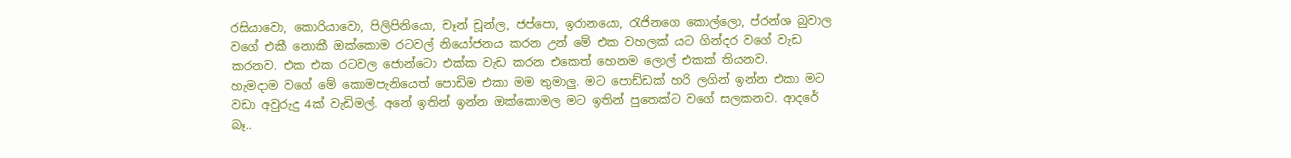රසියාවො, කොරියාවො, පිලිපිනියො, චෑන් චූන්ල, ජප්පො, ඉරානයො, රැජිනගෙ කොල්ලො, ප්රන්ශ බුවාල වගේ එකී නොකී ඔක්කොම රටවල් නියෝජනය කරන උන් මේ එක වහලක් යට ගින්දර වගේ වැඩ කරනව. එක එක රටවල ජොන්ටො එක්ක වැඩ කරන එකෙත් හෙනම ලොල් එකක් තියනව.
හැමදාම වගේ මේ කොමපැනියෙත් පොඩිම එකා මම තුමාලු. මට පොඩ්ඩක් හරි ලගින් ඉන්න එකා මට වඩා අවුරුදු 4ක් වැඩිමල්. අනේ ඉතින් ඉන්න ඔක්කොමල මට ඉතින් පුතෙක්ට වගේ සලකනව. ආදරේ බෑ..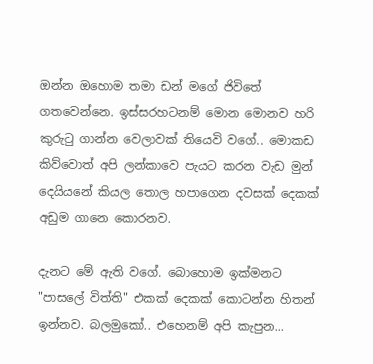ඔන්න ඔහොම තමා ඩන් මගේ ජිවිතේ ගතවෙන්නෙ. ඉස්සරහටනම් මොන මොනව හරි කුරුටු ගාන්න වෙලාවක් තියෙවි වගේ.. මොකඩ කිව්වොත් අපි ලන්කාවෙ පැයට කරන වැඩ මුන් දෙයියනේ කියල තොල හපාගෙන දවසක් දෙකක් අඩුම ගානෙ කොරනව.

දැනට මේ ඇති වගේ. බොහොම ඉක්මනට "පාසලේ විත්ති" එකක් දෙකක් කොටන්න හිතන් ඉන්නව. බලමුකෝ.. එහෙනම් අපි කැපුන...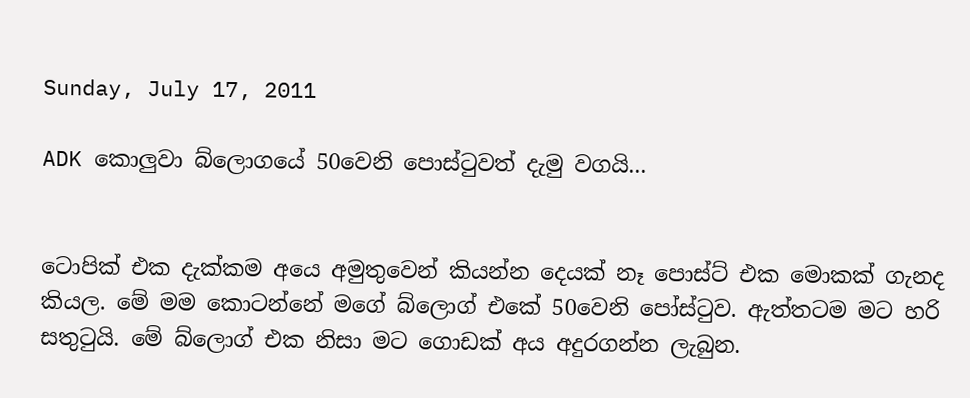Sunday, July 17, 2011

ADK කොලුවා බ්ලොගයේ 50වෙනි පොස්ටුවත් දැමු වගයි...


ටොපික් එක දැක්කම අයෙ අමුතුවෙන් කියන්න දෙයක් නෑ පොස්ට් එක මොකක් ගැනද කියල. මේ මම කොටන්නේ මගේ බ්ලොග් එකේ 50වෙනි පෝස්ටුව. ඇත්තටම මට හරි සතුටුයි. මේ බ්ලොග් එක නිසා මට ගොඩක් අය අදුරගන්න ලැබුන.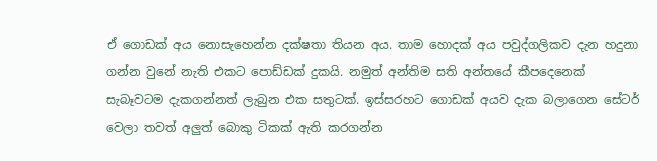ඒ ගොඩක් අය නොසැහෙන්න දක්ෂතා තියන අය. තාම හොදක් අය පවුද්ගලිකව දැන හදුනා ගන්න වුනේ නැති එකට පොඩ්ඩක් දුකයි. නමුත් අන්තිම සති අන්තයේ කීපදෙනෙක් සැබෑවටම දැකගන්නත් ලැබුන එක සතුටක්. ඉස්සරහට ගොඩක් අයව දැක බලාගෙන සේටර් වෙලා තවත් අලුත් බොකු ටිකක් ඇති කරගන්න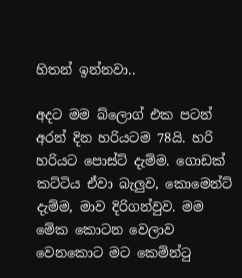හිතන් ඉන්නවා..

අදට මම බ්ලොග් එක පටන් අරන් දින හරියටම 78යි. හරි හරියට පොස්ට් දැම්ම. ගොඩක් කට්ටිය ඒවා බැලුව, කොමෙන්ට් දැම්ම, මාව දිරිගන්වුව. මම මේක කොටන වෙලාව වෙනකොට මට කෙම්න්ටු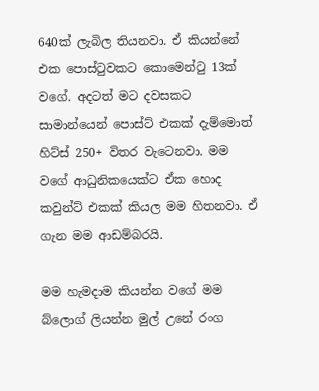640ක් ලැබිල තියනවා. ඒ කියන්නේ එක පොස්ටුවකට කොමෙන්ටු 13ක් වගේ. අදටත් මට දවසකට සාමාන්යෙන් පොස්ට් එකක් දැම්මොත් හිට්ස් 250+ විතර වැටෙනවා. මම වගේ ආධුනිකයෙක්ට ඒක හොද කවුන්ට් එකක් කියල මම හිතනවා. ඒ ගැන මම ආඩම්බරයි.

මම හැමදාම කියන්න වගේ මම බ්ලොග් ලියන්න මුල් උනේ රංග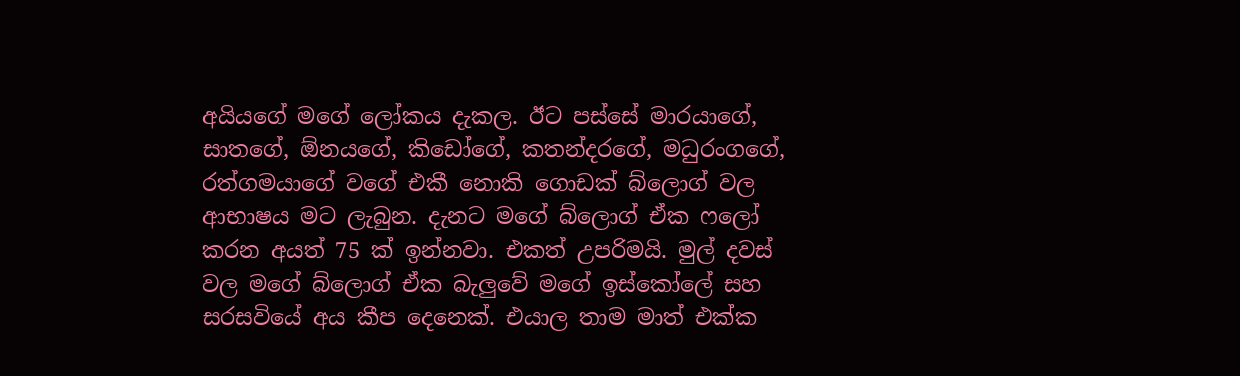අයියගේ මගේ ලෝකය දැකල. ඊට පස්සේ මාරයාගේ, සාතගේ, ඕනයගේ, කිඩෝගේ, කතන්දරගේ, මධුරංගගේ, රත්ගමයාගේ වගේ එකී නොකි ගොඩක් බ්ලොග් වල ආභාෂය මට ලැබුන. දැනට මගේ බ්ලොග් ඒක ෆලෝ කරන අයත් 75 ක් ඉන්නවා. එකත් උපරිමයි. මුල් දවස් වල මගේ බ්ලොග් ඒක බැලුවේ මගේ ඉස්කෝලේ සහ සරසවියේ අය කීප දෙනෙක්. එයාල තාම මාත් එක්ක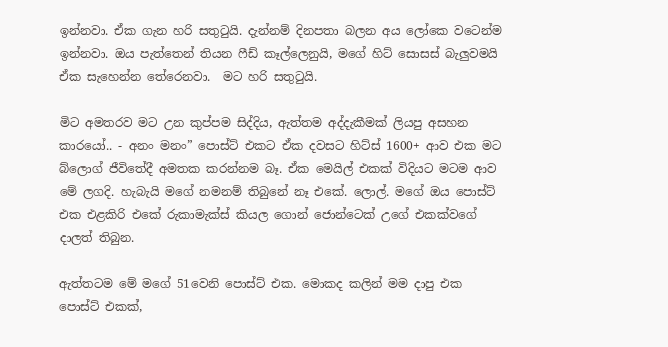ඉන්නවා. ඒක ගැන හරි සතුටුයි. දැන්නම් දිනපතා බලන අය ලෝකෙ වටෙන්ම ඉන්නවා. ඔය පැත්තෙන් තියන ෆීඩ් කෑල්ලෙනුයි, මගේ හිට් සොසස් බැලුවමයි ඒක සැහෙන්න තේරෙනවා.  මට හරි සතුටුයි.

මිට අමතරව මට උන කුප්පම සිද්දිය, ඇත්තම අද්දැකීමක් ලියපු අසහන කාරයෝ.. - අනං මනං” පොස්ට් එකට ඒක දවසට හිට්ස් 1600+ ආව එක මට බ්ලොග් ජීවිතේදී අමතක කරන්නම බෑ. ඒක මෙයිල් එකක් විදියට මටම ආව මේ ලගදි. හැබැයි මගේ නමනම් තිබුනේ නෑ එකේ. ලොල්. මගේ ඔය පොස්ට් එක එළකිරි එකේ රුකාමැක්ස් කියල ගොන් ජොන්ටෙක් උගේ එකක්වගේ දාලත් තිබුන.

ඇත්තටම මේ මගේ 51වෙනි පොස්ට් එක. මොකද කලින් මම දාපු එක පොස්ට් එකක්,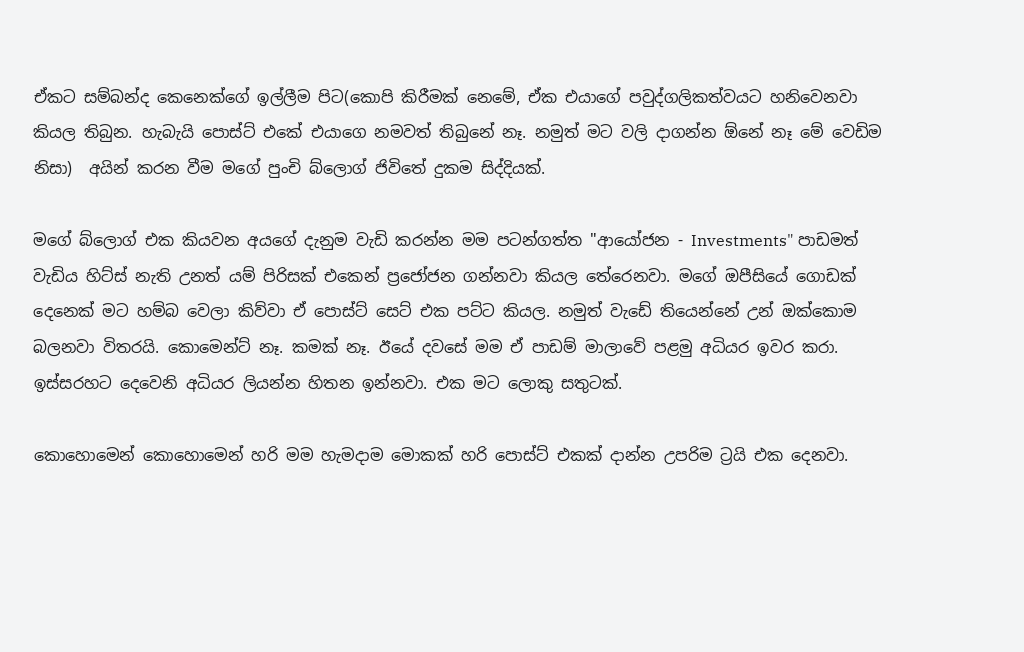ඒකට සම්බන්ද කෙනෙක්ගේ ඉල්ලීම පිට(කොපි කිරීමක් නෙමේ, ඒක එයාගේ පවුද්ගලිකත්වයට හනිවෙනවා කියල තිබුන. හැබැයි පොස්ට් එකේ එයාගෙ නමවත් තිබුනේ නෑ. නමුත් මට වලි දාගන්න ඕනේ නෑ මේ වෙඩිම නිසා)  අයින් කරන වීම මගේ පුංචි බ්ලොග් ජිවිතේ දුකම සිද්දියක්.

මගේ බ්ලොග් එක කියවන අයගේ දැනුම වැඩි කරන්න මම පටන්ගත්ත "ආයෝජන - Investments" පාඩමත් වැඩිය හිට්ස් නැති උනත් යම් පිරිසක් එකෙන් ප්‍රජෝජන ගන්නවා කියල තේරෙනවා. මගේ ඔපීසියේ ගොඩක් දෙනෙක් මට හම්බ වෙලා කිව්වා ඒ පොස්ට් සෙට් එක පට්ට කියල. නමුත් වැඩේ තියෙන්නේ උන් ඔක්කොම බලනවා විතරයි. කොමෙන්ට් නෑ. කමක් නෑ. ඊයේ දවසේ මම ඒ පාඩම් මාලාවේ පළමු අධියර ඉවර කරා. ඉස්සරහට දෙවෙනි අධියර ලියන්න හිතන ඉන්නවා. එක මට ලොකු සතුටක්.

කොහොමෙන් කොහොමෙන් හරි මම හැමදාම මොකක් හරි පොස්ට් එකක් දාන්න උපරිම ට්‍රයි එක දෙනවා.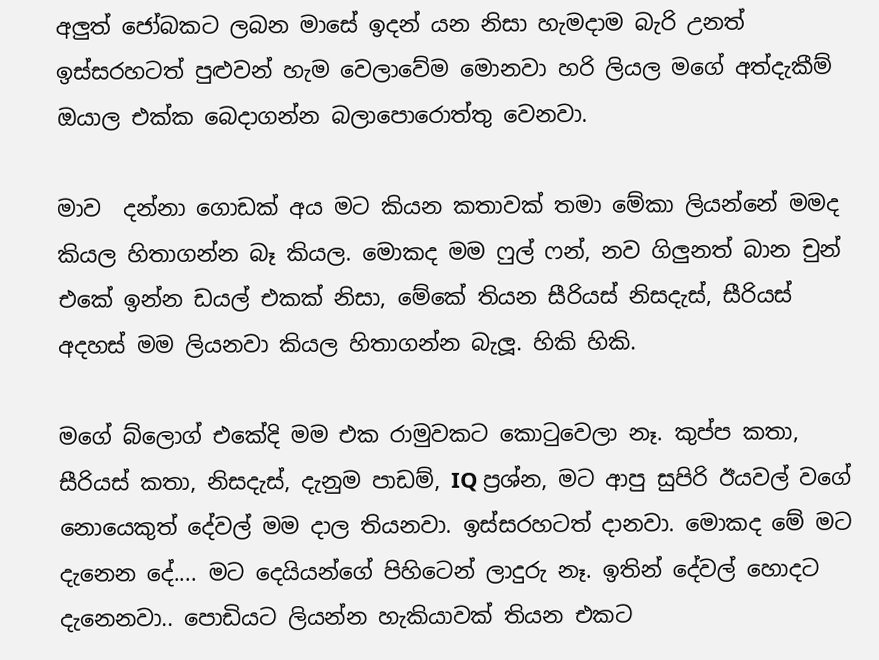අලුත් ජෝබකට ලබන මාසේ ඉදන් යන නිසා හැමදාම බැරි උනත් ඉස්සරහටත් පුළුවන් හැම වෙලාවේම මොනවා හරි ලියල මගේ අත්දැකීම් ඔයාල එක්ක බෙදාගන්න බලාපොරොත්තු වෙනවා.

මාව  දන්නා ගොඩක් අය මට කියන කතාවක් තමා මේකා ලියන්නේ මමද කියල හිතාගන්න බෑ කියල. මොකද මම ෆුල් ෆන්, නව ගිලුනත් බාන චුන් එකේ ඉන්න ඩයල් එකක් නිසා, මේකේ තියන සීරියස් නිසදැස්, සීරියස් අදහස් මම ලියනවා කියල හිතාගන්න බැලූ. හිකි හිකි.

මගේ බ්ලොග් එකේදි මම එක රාමුවකට කොටුවෙලා නෑ. කුප්ප කතා, සීරියස් කතා, නිසදැස්, දැනුම පාඩම්, IQ ප්‍රශ්න, මට ආපු සුපිරි ඊයවල් වගේ නොයෙකුත් දේවල් මම දාල තියනවා. ඉස්සරහටත් දානවා. මොකද මේ මට දැනෙන දේ.... මට දෙයියන්ගේ පිහිටෙන් ලාදුරු නෑ. ඉතින් දේවල් හොදට දැනෙනවා.. පොඩියට ලියන්න හැකියාවක් තියන එකට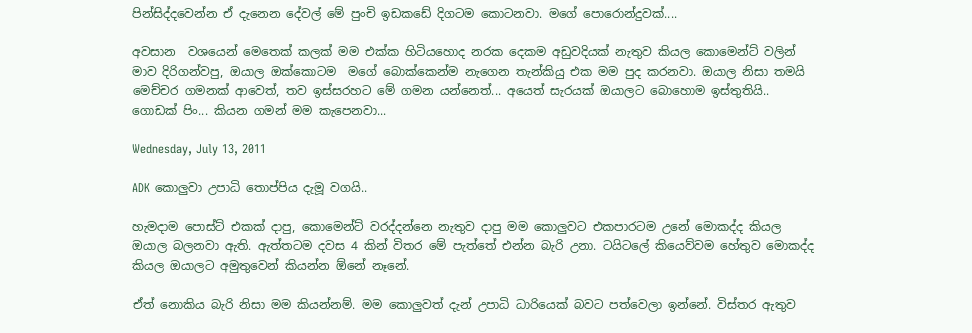පින්සිද්දවෙන්න ඒ දැනෙන දේවල් මේ පුංචි ඉඩකඩේ දිගටම කොටනවා. මගේ පොරොන්දුවක්....

අවසාන  වශයෙන් මෙතෙක් කලක් මම එක්ක හිටියහොද නරක දෙකම අඩුවදියක් නැතුව කියල කොමෙන්ට් වලින් මාව දිරිගන්වපු, ඔයාල ඔක්කොටම  මගේ බොක්කෙන්ම නැගෙන තැන්කියු එක මම පුද කරනවා. ඔයාල නිසා තමයි මෙච්චර ගමනක් ආවෙත්, තව ඉස්සරහට මේ ගමන යන්නෙත්... අයෙත් සැරයක් ඔයාලට බොහොම ඉස්තුතියි.. ගොඩක් පිං... කියන ගමන් මම කැපෙනවා...

Wednesday, July 13, 2011

ADK කොලුවා උපාධි තොප්පිය දැමූ වගයි..

හැමදාම පොස්ට් එකක් දාපු, කොමෙන්ට් වරද්දන්නෙ නැතුව දාපු මම කොලුවට එකපාරටම උනේ මොකද්ද කියල ඔයාල බලනවා ඇති. ඇත්තටම දවස 4 කින් විතර මේ පැත්තේ එන්න බැරි උනා. ටයිටලේ කියෙව්වම හේතුව මොකද්ද කියල ඔයාලට අමුතුවෙන් කියන්න ඕනේ නෑනේ.

ඒත් නොකිය බැරි නිසා මම කියන්නම්. මම කොලුවත් දැන් උපාධි ධාරියෙක් බවට පත්වෙලා ඉන්නේ. විස්තර ඇතුව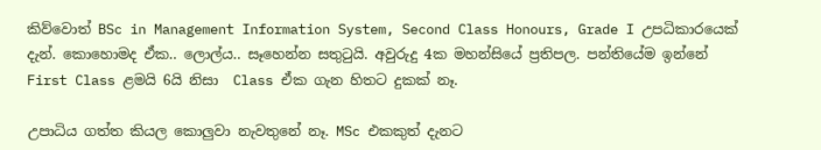කිව්වොත් BSc in Management Information System, Second Class Honours, Grade I උපධිකාරයෙක් දැන්. කොහොමද ඒක.. ලොල්ය.. සෑහෙන්න සතුටුයි. අවුරුදු 4ක මහන්සියේ ප්‍රතිපල. පන්තියේම ඉන්නේ First Class ළමයි 6යි නිසා  Class ඒක ගැන හිතට දුකක් නෑ.

උපාධිය ගත්ත කියල කොලුවා නැවතුනේ නෑ. MSc එකකුත් දැනට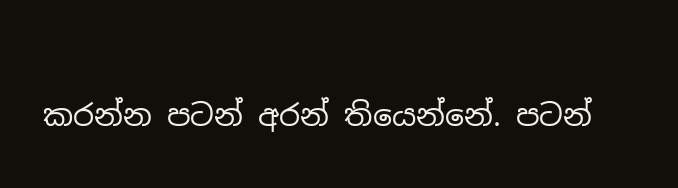කරන්න පටන් අරන් තියෙන්නේ. පටන්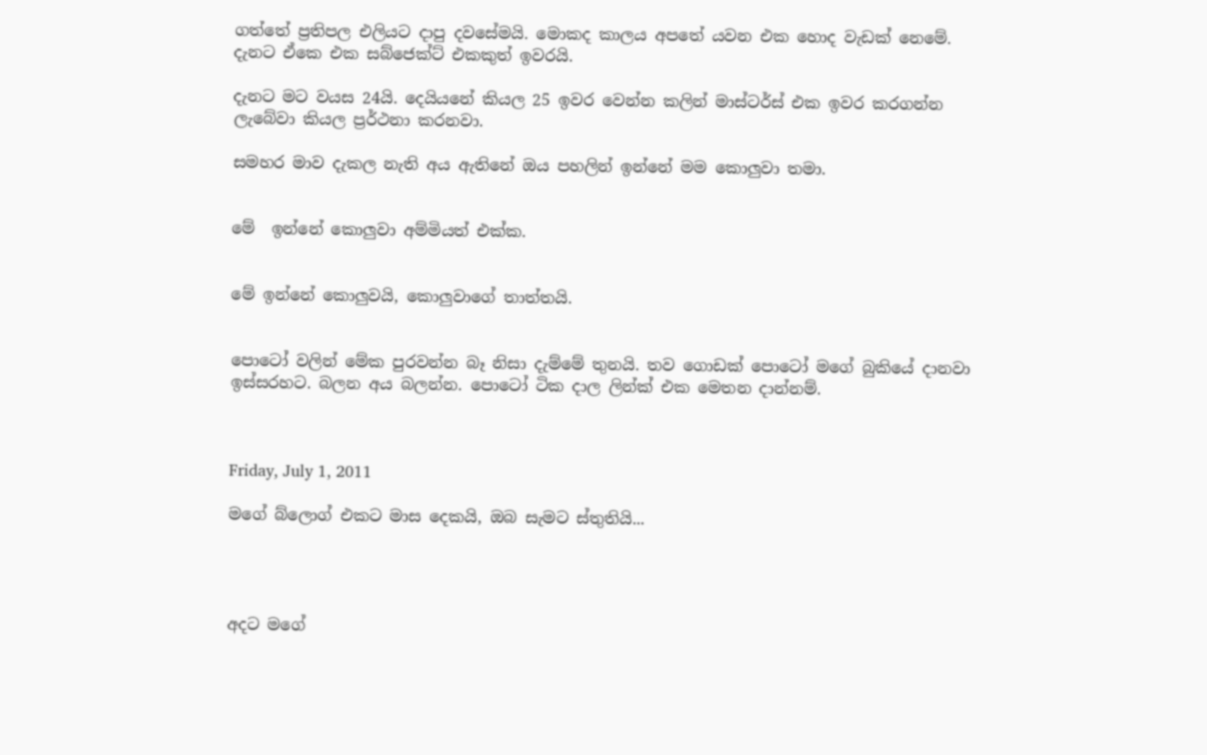ගත්තේ ප්‍රතිපල එලියට දාපු දවසේමයි. මොකද කාලය අපතේ යවන එක හොද වැඩක් නෙමේ. දැනට ඒකෙ එක සබ්ජෙක්ට් එකකුත් ඉවරයි.

දැනට මට වයස 24යි. දෙයියනේ කියල 25 ඉවර වෙන්න කලින් මාස්ටර්ස් එක ඉවර කරගන්න ලැබේවා කියල ප්‍රර්ථනා කරනවා.

සමහර මාව දැකල නැති අය ඇතිනේ ඔය පහලින් ඉන්නේ මම කොලුවා තමා.


මේ  ඉන්නේ කොලුවා අම්මියත් එක්ක.


මේ ඉන්නේ කොලුවයි, කොලුවාගේ තාත්තයි.


පොටෝ වලින් මේක පුරවන්න බෑ නිසා දැම්මේ තුනයි. තව ගොඩක් පොටෝ මගේ බුකියේ දානවා ඉස්සරහට. බලන අය බලන්න. පොටෝ ටික දාල ලින්ක් එක මෙතන දාන්නම්.



Friday, July 1, 2011

මගේ බ්ලොග් එකට මාස දෙකයි, ඔබ සැමට ස්තුතියි...




අදට මගේ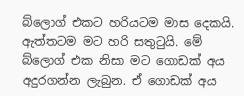බ්ලොග් එකට හරියටම මාස දෙකයි. ඇත්තටම මට හරි සතුටුයි. මේ බ්ලොග් එක නිසා මට ගොඩක් අය අදුරගන්න ලැබුන. ඒ ගොඩක් අය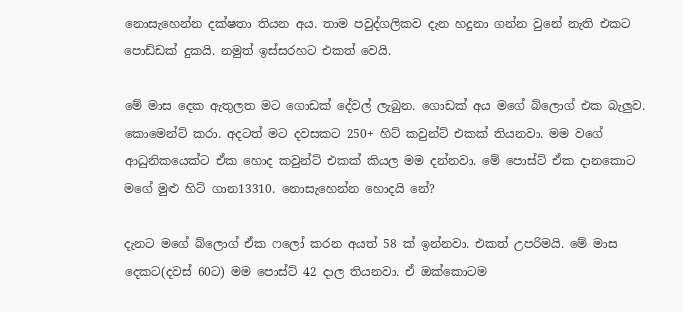නොසැහෙන්න දක්ෂතා තියන අය. තාම පවුද්ගලිකව දැන හදුනා ගන්න වුනේ නැති එකට පොඩ්ඩක් දුකයි. නමුත් ඉස්සරහට එකත් වෙයි.

මේ මාස දෙක ඇතුලත මට ගොඩක් දේවල් ලැබුන. ගොඩක් අය මගේ බ්ලොග් එක බැලුව. කොමෙන්ට් කරා. අදටත් මට දවසකට 250+ හිට් කවුන්ට් එකක් තියනවා. මම වගේ ආධුනිකයෙක්ට ඒක හොද කවුන්ට් එකක් කියල මම දන්නවා. මේ පොස්ට් ඒක දානකොට මගේ මුළු හිට් ගාන13310. නොසැහෙන්න හොදයි නේ?

දැනට මගේ බ්ලොග් ඒක ෆලෝ කරන අයත් 58 ක් ඉන්නවා. එකත් උපරිමයි. මේ මාස දෙකට(දවස් 60ට) මම පොස්ට් 42 දාල තියනවා. ඒ ඔක්කොටම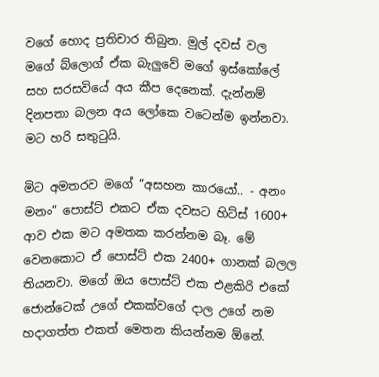වගේ හොද ප්‍රතිචාර තිබුන. මුල් දවස් වල මගේ බ්ලොග් ඒක බැලුවේ මගේ ඉස්කෝලේ සහ සරසවියේ අය කීප දෙනෙක්. දැන්නම් දිනපතා බලන අය ලෝකෙ වටෙන්ම ඉන්නවා.  මට හරි සතුටුයි.

මිට අමතරව මගේ “අසහන කාරයෝ.. - අනං මනං” පොස්ට් එකට ඒක දවසට හිට්ස් 1600+ ආව එක මට අමතක කරන්නම බෑ. මේ වෙනකොට ඒ පොස්ට් එක 2400+ ගානක් බලල තියනවා. මගේ ඔය පොස්ට් එක එළකිරි එකේ ජොන්ටෙක් උගේ එකක්වගේ දාල උගේ නම හදාගත්ත එකත් මෙතන කියන්නම ඕනේ.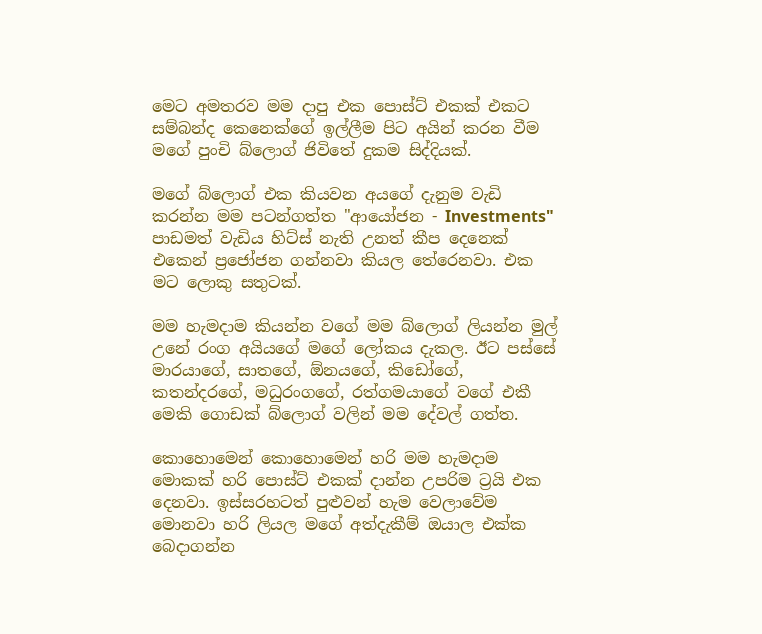මෙට අමතරව මම දාපු එක පොස්ට් එකක් එකට සම්බන්ද කෙනෙක්ගේ ඉල්ලීම පිට අයින් කරන වීම මගේ පුංචි බ්ලොග් ජිවිතේ දුකම සිද්දියක්.

මගේ බ්ලොග් එක කියවන අයගේ දැනුම වැඩි කරන්න මම පටන්ගත්ත "ආයෝජන - Investments" පාඩමත් වැඩිය හිට්ස් නැති උනත් කීප දෙනෙක් එකෙන් ප්‍රජෝජන ගන්නවා කියල තේරෙනවා. එක මට ලොකු සතුටක්.

මම හැමදාම කියන්න වගේ මම බ්ලොග් ලියන්න මුල් උනේ රංග අයියගේ මගේ ලෝකය දැකල. ඊට පස්සේ මාරයාගේ, සාතගේ, ඕනයගේ, කිඩෝගේ, කතන්දරගේ, මධුරංගගේ, රත්ගමයාගේ වගේ එකී මෙකි ගොඩක් බ්ලොග් වලින් මම දේවල් ගත්ත.

කොහොමෙන් කොහොමෙන් හරි මම හැමදාම මොකක් හරි පොස්ට් එකක් දාන්න උපරිම ට්‍රයි එක දෙනවා. ඉස්සරහටත් පුළුවන් හැම වෙලාවේම මොනවා හරි ලියල මගේ අත්දැකීම් ඔයාල එක්ක බෙදාගන්න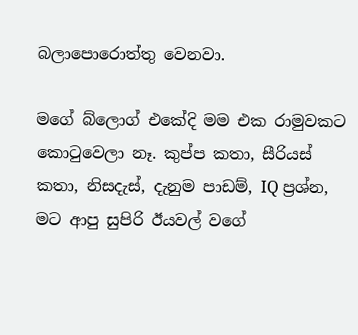බලාපොරොත්තු වෙනවා.

මගේ බ්ලොග් එකේදි මම එක රාමුවකට කොටුවෙලා නෑ. කුප්ප කතා, සීරියස් කතා, නිසදැස්, දැනුම පාඩම්, IQ ප්‍රශ්න, මට ආපු සුපිරි ඊයවල් වගේ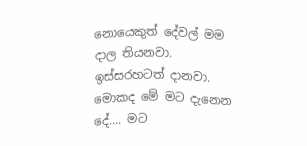නොයෙකුත් දේවල් මම දාල තියනවා. ඉස්සරහටත් දානවා. මොකද මේ මට දැනෙන දේ.... මට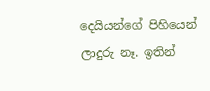දෙයියන්ගේ පිහියෙන් ලාදුරු නෑ. ඉතින්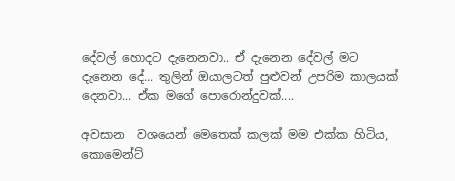දේවල් හොදට දැනෙනවා.. ඒ දැනෙන දේවල් මට දැනෙන දේ... තුලින් ඔයාලටත් පුළුවන් උපරිම කාලයක් දෙනවා... ඒක මගේ පොරොන්දුවක්....

අවසාන  වශයෙන් මෙතෙක් කලක් මම එක්ක හිටිය,  කොමෙන්ට්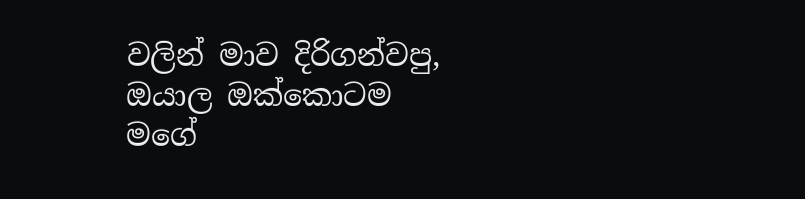වලින් මාව දිරිගන්වපු, ඔයාල ඔක්කොටම  මගේ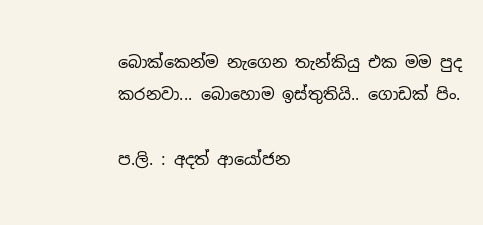බොක්කෙන්ම නැගෙන තැන්කියු එක මම පුද කරනවා... බොහොම ඉස්තුතියි.. ගොඩක් පිං.

ප.ලි. : අදත් ආයෝජන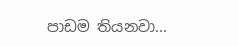පාඩම තියනවා...